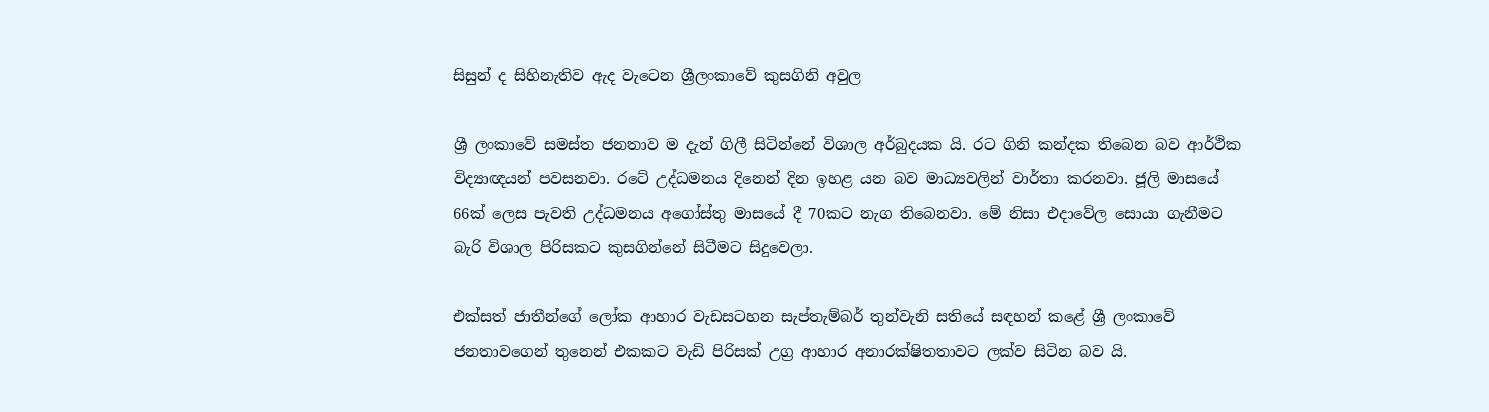සිසුන් ද සිහිනැතිව ඇද වැටෙන ශ්‍රීලංකාවේ කුසගිනි අවුල

ශ්‍රී ලංකාවේ සමස්ත ජනතාව ම දැන් ගිලී සිටින්නේ විශාල අර්බුදයක යි. රට ගිනි කන්දක තිබෙන බව ආර්ථික විද්‍යාඥයන් පවසනවා. රටේ උද්ධමනය දිනෙන් දින ඉහළ යන බව මාධ්‍යවලින් වාර්තා කරනවා. ජූලි මාසයේ 66ක් ලෙස පැවති උද්ධමනය අගෝස්තු මාසයේ දී 70කට නැග තිබෙනවා. මේ නිසා එදාවේල සොයා ගැනීමට බැරි විශාල පිරිසකට කුසගින්නේ සිටීමට සිදුවෙලා.

එක්සත් ජාතීන්ගේ ලෝක ආහාර වැඩසටහන සැප්තැම්බර් තුන්වැනි සතියේ සඳහන් කළේ ශ්‍රී ලංකාවේ ජනතාවගෙන් තුනෙන් එකකට වැඩි පිරිසක් උග්‍ර ආහාර අනාරක්ෂිතතාවට ලක්ව සිටින බව යි.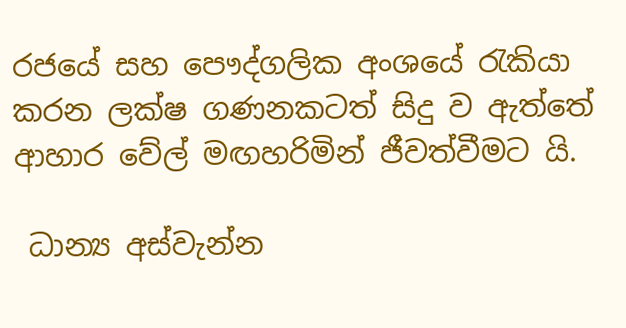රජයේ සහ පෞද්ගලික අංශයේ රැකියා කරන ලක්ෂ ගණනකටත් සිදු ව ඇත්තේ ආහාර වේල් මඟහරිමින් ජීවත්වීමට යි.

 ධාන්‍ය අස්වැන්න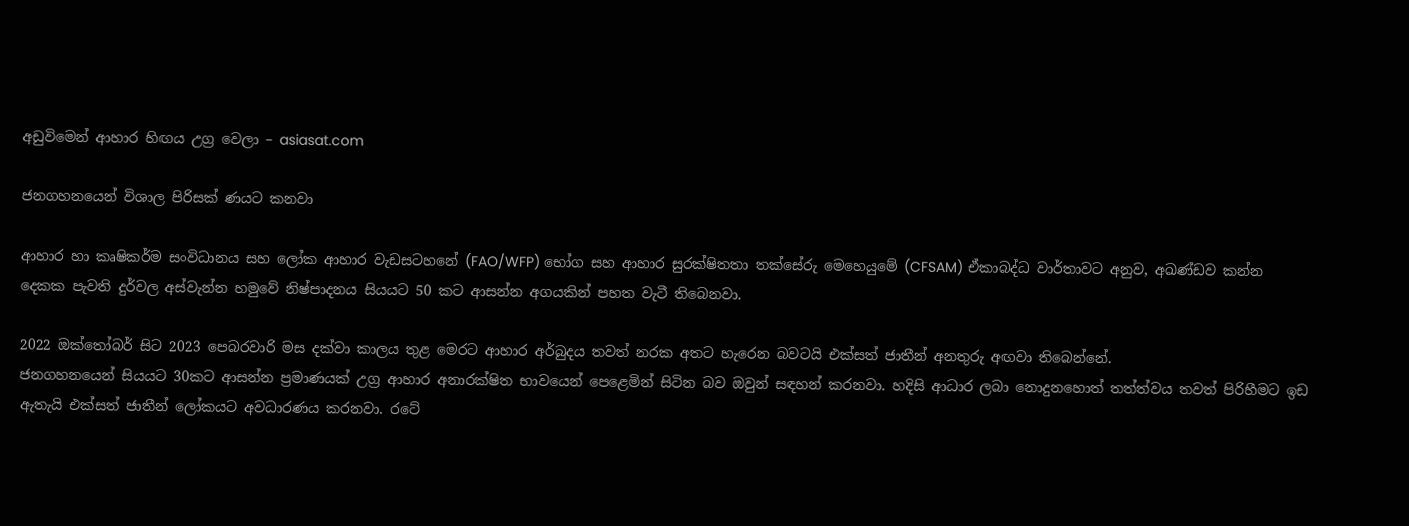අඩුවිමෙන් ආහාර හිඟය උග්‍ර වෙලා – asiasat.com

ජනගහනයෙන් විශාල පිරිසක් ණයට කනවා

ආහාර හා කෘෂිකර්ම සංවිධානය සහ ලෝක ආහාර වැඩසටහනේ (FAO/WFP) භෝග සහ ආහාර සුරක්ෂිතතා තක්සේරු මෙහෙයුමේ (CFSAM) ඒකාබද්ධ වාර්තාවට අනුව, අඛණ්ඩව කන්න දෙකක පැවති දුර්වල අස්වැන්න හමුවේ නිෂ්පාදනය සියයට 50 කට ආසන්න අගයකින් පහත වැටී තිබෙනවා.

2022 ඔක්තෝබර් සිට 2023 පෙබරවාරි මස දක්වා කාලය තුළ මෙරට ආහාර අර්බුදය තවත් නරක අතට හැරෙන බවටයි එක්සත් ජාතීන් අනතුරු අඟවා තිබෙන්නේ.
ජනගහනයෙන් සියයට 30කට ආසන්න ප්‍රමාණයක් උග්‍ර ආහාර අනාරක්ෂිත භාවයෙන් පෙළෙමින් සිටින බව ඔවුන් සඳහන් කරනවා. හදිසි ආධාර ලබා නොදුනහොත් තත්ත්වය තවත් පිරිහීමට ඉඩ ඇතැයි එක්සත් ජාතීන් ලෝකයට අවධාරණය කරනවා. රටේ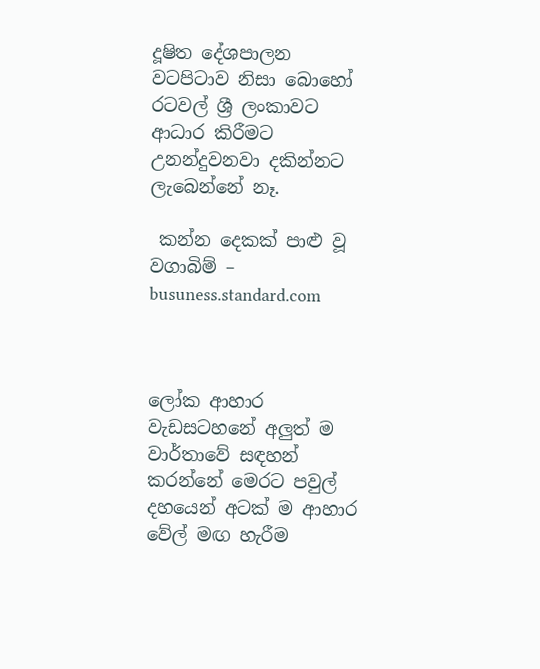දූෂිත දේශපාලන වටපිටාව නිසා බොහෝ රටවල් ශ්‍රී ලංකාවට ආධාර කිරීමට උනන්දුවනවා දකින්නට ලැබෙන්නේ නෑ.

 කන්න දෙකක් පාළු වූ වගාබිම් – busuness.standard.com



ලෝක ආහාර වැඩසටහනේ අලුත් ම වාර්තාවේ සඳහන් කරන්නේ මෙරට පවුල් දහයෙන් අටක් ම ආහාර වේල් මඟ හැරීම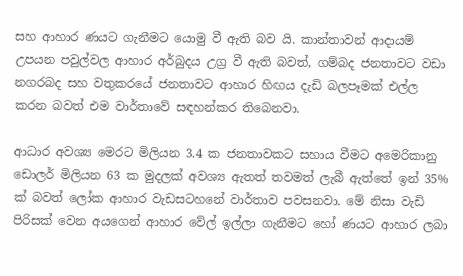සහ ආහාර ණයට ගැනීමට යොමු වී ඇති බව යි. කාන්තාවන් ආදායම් උපයන පවුල්වල ආහාර අර්බුදය උග්‍ර වී ඇති බවත්, ගම්බද ජනතාවට වඩා නගරබද සහ වතුකරයේ ජනතාවට ආහාර හිඟය දැඩි බලපෑමක් එල්ල කරන බවත් එම වාර්තාවේ සඳහන්කර තිබෙනවා.

ආධාර අවශ්‍ය මෙරට මිලියන 3.4 ක ජනතාවකට සහාය වීමට අමෙරිකානු ඩොලර් මිලියන 63 ක මුදලක් අවශ්‍ය ඇතත් තවමත් ලැබී ඇත්තේ ඉන් 35% ක් බවත් ලෝක ආහාර වැඩසටහනේ වාර්තාව පවසනවා. මේ නිසා වැඩි පිරිසක් වෙන අයගෙන් ආහාර වේල් ඉල්ලා ගැනීමට හෝ ණයට ආහාර ලබා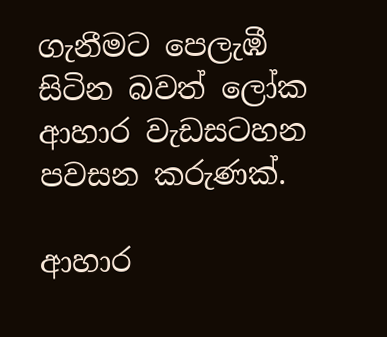ගැනීමට පෙලැඹී සිටින බවත් ලෝක ආහාර වැඩසටහන පවසන කරුණක්.

ආහාර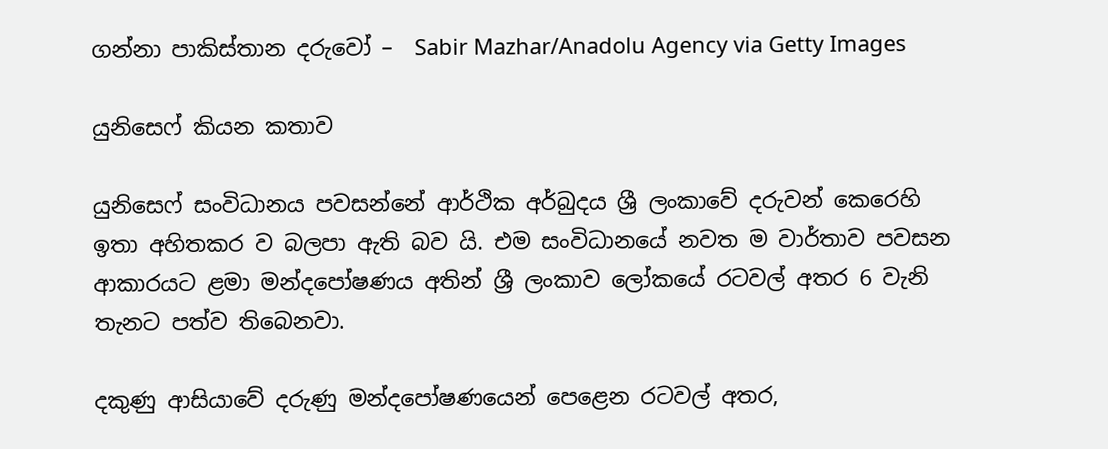ගන්නා පාකිස්තාන දරුවෝ –  Sabir Mazhar/Anadolu Agency via Getty Images

යුනිසෙෆ් කියන කතාව

යුනිසෙෆ් සංවිධානය පවසන්නේ ආර්ථික අර්බුදය ශ්‍රී ලංකාවේ දරුවන් කෙරෙහි ඉතා අහිතකර ව බලපා ඇති බව යි. එම සංවිධානයේ නවත ම වාර්තාව පවසන ආකාරයට ළමා මන්දපෝෂණය අතින් ශ්‍රී ලංකාව ලෝකයේ රටවල් අතර 6 වැනි තැනට පත්ව තිබෙනවා.

දකුණු ආසියාවේ දරුණු මන්දපෝෂණයෙන් පෙළෙන රටවල් අතර,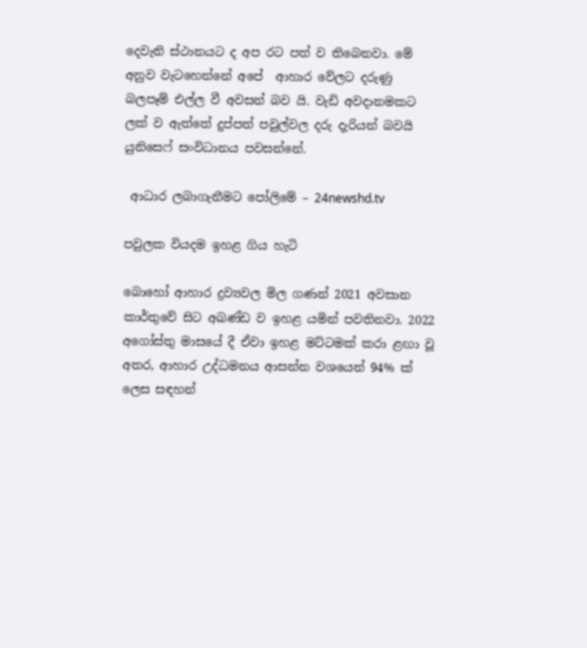දෙවැනි ස්ථානයට ද අප රට පත් ව තිබෙනවා. මේ අනුව වැටහෙන්නේ අපේ  ආහාර වේලට දරුණු බලපෑම් එල්ල වී අවසන් බව යි. වැඩි අවදානමකට ලක් ව ඇත්තේ දුප්පත් පවුල්වල දරු දැරියන් බවයි යුනිසෙෆ් සංවිධානය පවසන්නේ.

 ආධාර ලබාගැනීමට පෝලිමේ – 24newshd.tv

පවුලක වියදම ඉහළ ගිය හැටි

බොහෝ ආහාර ද්‍රව්‍යවල මිල ගණන් 2021 අවසාන කාර්තුවේ සිට අඛණ්ඩ ව ඉහළ යමින් පවතිනවා. 2022 අගෝස්තු මාසයේ දී ඒවා ඉහළ මට්ටමක් කරා ළඟා වූ අතර, ආහාර උද්ධමනය ආසන්න වශයෙන් 94% ක් ලෙස සඳහන්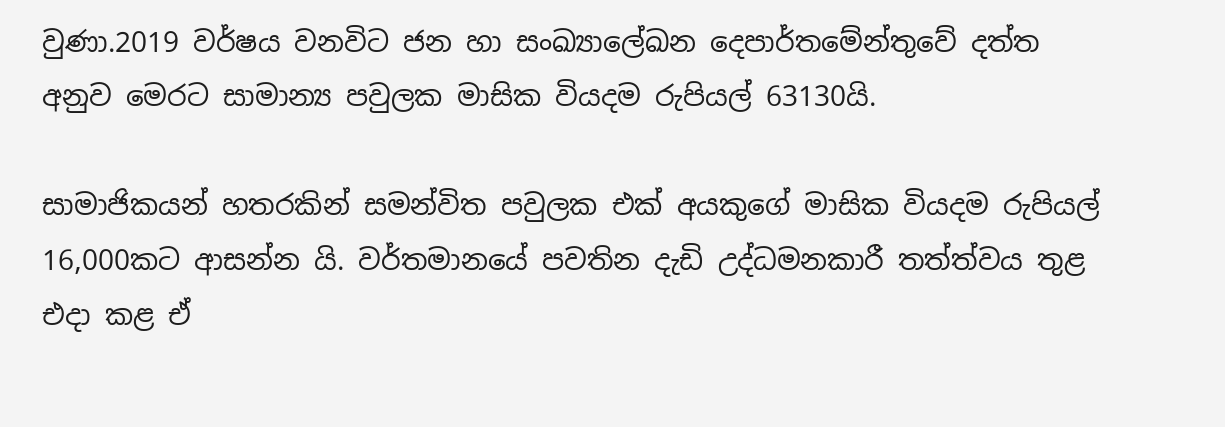වුණා.2019 වර්ෂය වනවිට ජන හා සංඛ්‍යාලේඛන දෙපාර්තමේන්තුවේ දත්ත අනුව මෙරට සාමාන්‍ය පවුලක මාසික වියදම රුපියල් 63130යි.

සාමාජිකයන් හතරකින් සමන්විත පවුලක එක් අයකුගේ මාසික වියදම රුපියල් 16,000කට ආසන්න යි. වර්තමානයේ පවතින දැඩි උද්ධමනකාරී තත්ත්වය තුළ එදා කළ ඒ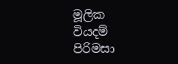මූලික වියදම් පිරිමසා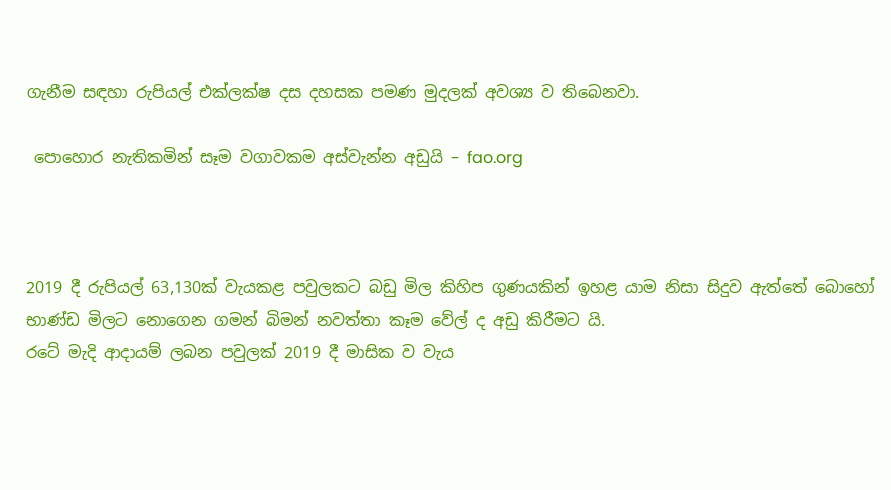ගැනීම සඳහා රුපියල් එක්ලක්ෂ දස දහසක පමණ මුදලක් අවශ්‍ය ව තිබෙනවා.

 පොහොර නැතිකමින් සෑම වගාවකම අස්වැන්න අඩුයි – fao.org



2019 දී රුපියල් 63,130ක් වැයකළ පවුලකට බඩු මිල කිහිප ගුණයකින් ඉහළ යාම නිසා සිදුව ඇත්තේ බොහෝ භාණ්ඩ මිලට නොගෙන ගමන් බිමන් නවත්තා කෑම වේල් ද අඩු කිරීමට යි.
රටේ මැදි ආදායම් ලබන පවුලක් 2019 දී මාසික ව වැය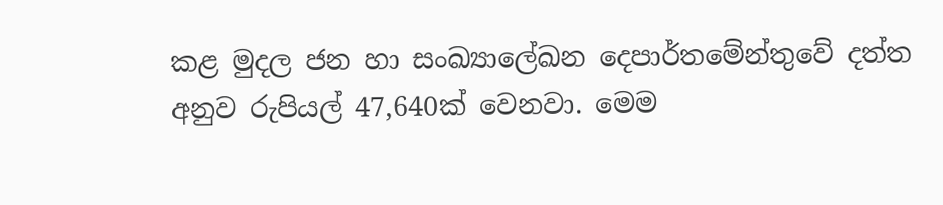කළ මුදල ජන හා සංඛ්‍යාලේඛන දෙපාර්තමේන්තුවේ දත්ත අනුව රුපියල් 47,640ක් වෙනවා. මෙම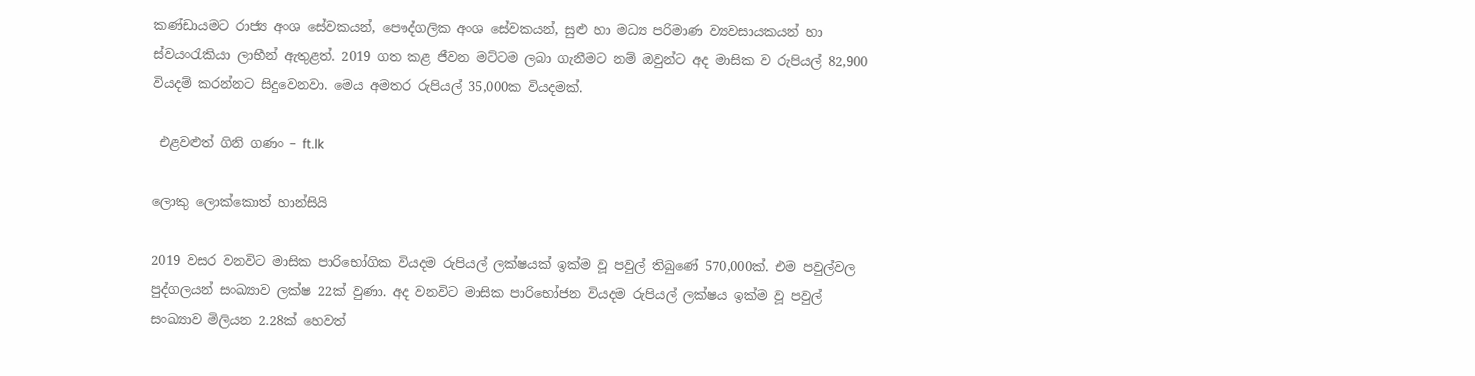කණ්ඩායමට රාජ්‍ය අංශ සේවකයන්, පෞද්ගලික අංශ සේවකයන්, සුළු හා මධ්‍ය පරිමාණ ව්‍යවසායකයන් හා ස්වයංරැකියා ලාභීන් ඇතුළත්. 2019 ගත කළ ජීවන මට්ටම ලබා ගැනීමට නම් ඔවුන්ට අද මාසික ව රුපියල් 82,900 වියදම් කරන්නට සිදුවෙනවා. මෙය අමතර රුපියල් 35,000ක වියදමක්.

 එළවළුත් ගිනි ගණං – ft.lk

ලොකු ලොක්කොත් හාන්සියි

2019 වසර වනවිට මාසික පාරිභෝගික වියදම රුපියල් ලක්ෂයක් ඉක්ම වූ පවුල් තිබුණේ 570,000ක්. එම පවුල්වල පුද්ගලයන් සංඛ්‍යාව ලක්ෂ 22ක් වුණා. අද වනවිට මාසික පාරිභෝජන වියදම රුපියල් ලක්ෂය ඉක්ම වූ පවුල් සංඛ්‍යාව මිලියන 2.28ක් හෙවත්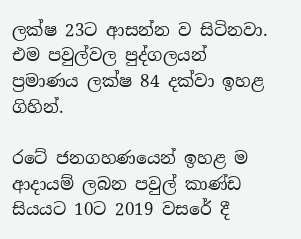ලක්ෂ 23ට ආසන්න ව සිටිනවා. එම පවුල්වල පුද්ගලයන් ප්‍රමාණය ලක්ෂ 84 දක්වා ඉහළ ගිහින්.

රටේ ජනගහණයෙන් ඉහළ ම ආදායම් ලබන පවුල් කාණ්ඩ සියයට 10ට 2019 වසරේ දී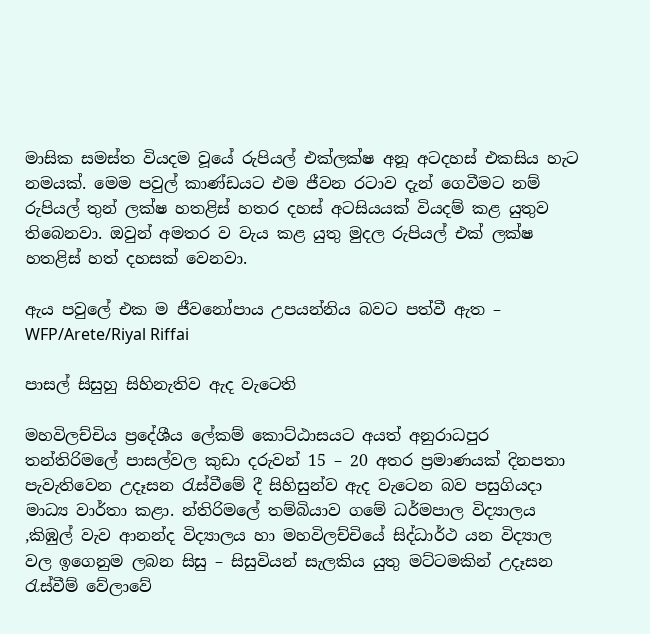මාසික සමස්ත වියදම වූයේ රුපියල් එක්ලක්ෂ අනූ අටදහස් එකසිය හැට නමයක්. මෙම පවුල් කාණ්ඩයට එම ජීවන රටාව දැන් ගෙවීමට නම් රුපියල් තුන් ලක්ෂ හතළිස් හතර දහස් අටසියයක් වියදම් කළ යුතුව තිබෙනවා. ඔවුන් අමතර ව වැය කළ යුතු මුදල රුපියල් එක් ලක්ෂ හතළිස් හත් දහසක් වෙනවා.

ඇය පවුලේ එක ම ජීවනෝපාය උපයන්නිය බවට පත්වී ඇත – WFP/Arete/Riyal Riffai

පාසල් සිසුහු සිහිනැතිව ඇද වැටෙති

මහවිලච්චිය ප්‍රදේශීය ලේකම් කොට්ඨාසයට අයත් අනුරාධපුර තන්තිරිමලේ පාසල්වල කුඩා දරුවන් 15 – 20 අතර ප්‍රමාණයක් දිනපතා පැවැතිවෙන උදෑසන රැස්වීමේ දී සිහිසුන්ව ඇද වැටෙන බව පසුගියදා මාධ්‍ය වාර්තා කළා. න්තිරිමලේ තම්බියාව ගමේ ධර්මපාල විද්‍යාලය ,කිඹුල් වැව ආනන්ද විද්‍යාලය හා මහවිලච්චියේ සිද්ධාර්ථ යන විද්‍යාල වල ඉගෙනුම ලබන සිසු – සිසුවියන් සැලකිය යුතු මට්ටමකින් උදෑසන රැස්වීම් වේලාවේ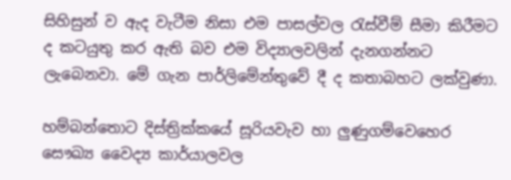සිහිසුන් ව ඇද වැටීම නිසා එම පාසල්වල රැස්වීම් සීමා කිරීමට ද කටයුතු කර ඇති බව එම විද්‍යාලවලින් දැනගන්නට ලැබෙනවා. මේ ගැන පාර්ලිමේන්තුවේ දී ද කතාබහට ලක්වුණා.

හම්බන්තොට දිස්ත්‍රික්කයේ සූරියවැව හා ලුණුගම්වෙහෙර සෞඛ්‍ය වෛද්‍ය කාර්යාලවල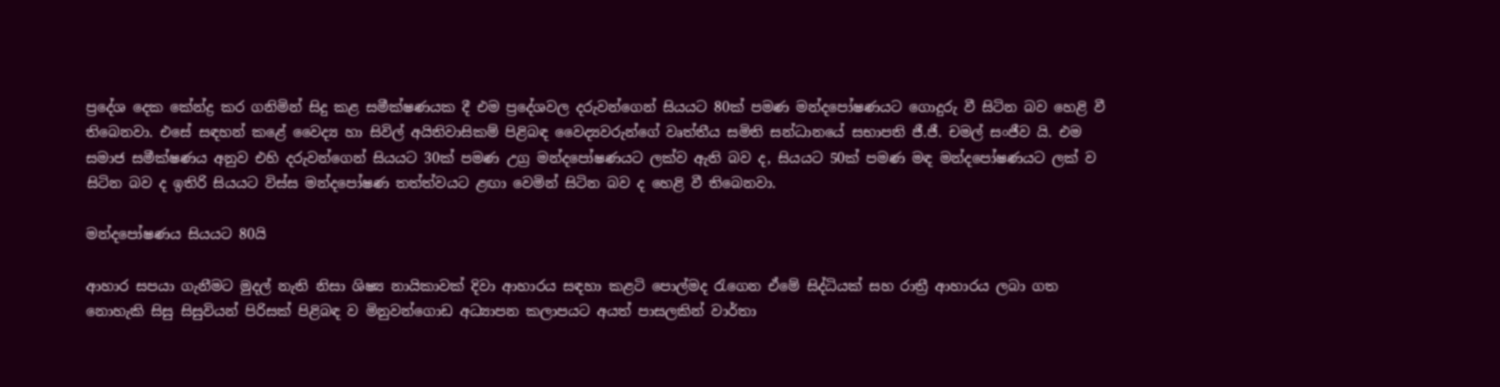ප්‍රදේශ දෙක කේන්ද්‍ර කර ගනිමින් සිදු කළ සමීක්ෂණයක දී එම ප්‍රදේශවල දරුවන්ගෙන් සියයට 80ක් පමණ මන්දපෝෂණයට ගොදුරු වී සිටින බව හෙළි වී තිබෙනවා. එසේ සඳහන් කළේ වෛද්‍ය හා සිවිල් අයිතිවාසිකම් පිළිබඳ වෛද්‍යවරුන්ගේ වෘත්තීය සමිති සන්ධානයේ සභාපති ජී.ජී. චමල් සංජීව යි. එම සමාජ සමීක්ෂණය අනුව එහි දරුවන්ගෙන් සියයට 30ක් පමණ උග්‍ර මන්දපෝෂණයට ලක්ව ඇති බව ද, සියයට 50ක් පමණ මඳ මන්දපෝෂණයට ලක් ව සිටින බව ද ඉතිරි සියයට විස්ස මන්දපෝෂණ තත්ත්වයට ළඟා වෙමින් සිටින බව ද හෙළි වී තිබෙනවා.

මන්දපෝෂණය සියයට 80යි

ආහාර සපයා ගැනීමට මුදල් නැති නිසා ශිෂ්‍ය නායිකාවක් දිවා ආහාරය සඳහා කළටි පොල්මද රැගෙන ඒමේ සිද්ධියක් සහ රාත්‍රී ආහාරය ලබා ගත නොහැකි සිසු සිසුවියන් පිරිසක් පිළිබඳ ව මිනුවන්ගොඩ අධ්‍යාපන කලාපයට අයත් පාසලකින් වාර්තා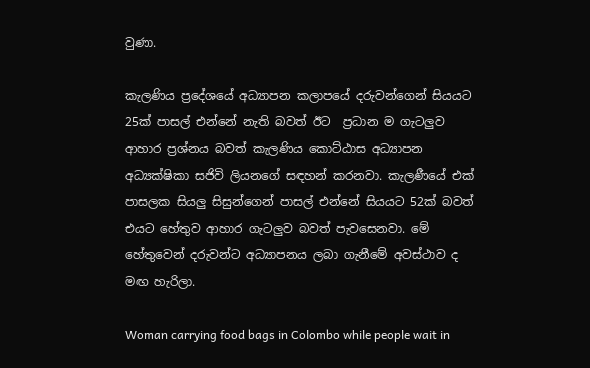වුණා.

කැලණිය ප්‍රදේශයේ අධ්‍යාපන කලාපයේ දරුවන්ගෙන් සියයට 25ක් පාසල් එන්නේ නැති බවත් ඊට  ප්‍රධාන ම ගැටලුව ආහාර ප්‍රශ්නය බවත් කැලණිය කොට්ඨාස අධ්‍යාපන අධ්‍යක්ෂිකා සජිවි ලියනගේ සඳහන් කරනවා. කැලණීයේ එක් පාසලක සියලු සිසුන්ගෙන් පාසල් එන්නේ සියයට 52ක් බවත් එයට හේතුව ආහාර ගැටලුව බවත් පැවසෙනවා. මේ හේතුවෙන් දරුවන්ට අධ්‍යාපනය ලබා ගැනීමේ අවස්ථාව ද මඟ හැරිලා.

Woman carrying food bags in Colombo while people wait in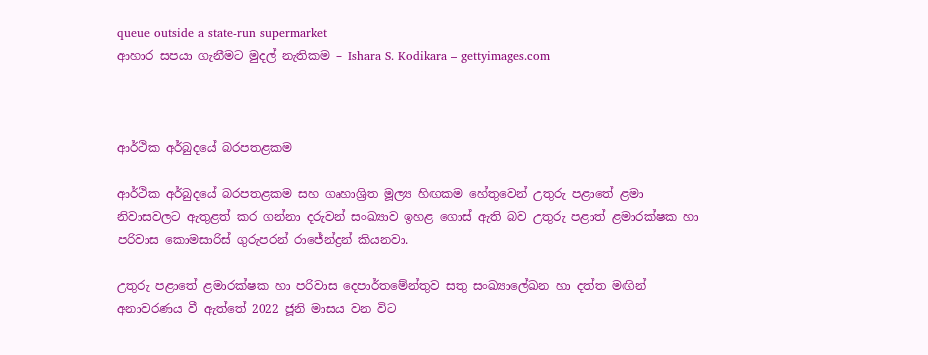queue outside a state-run supermarket
ආහාර සපයා ගැනීමට මුදල් නැතිකම – Ishara S. Kodikara – gettyimages.com



ආර්ථික අර්බුදයේ බරපතළකම

ආර්ථික අර්බුදයේ බරපතළකම සහ ගෘහාශ්‍රිත මූල්‍ය හිඟකම හේතුවෙන් උතුරු පළාතේ ළමා නිවාසවලට ඇතුළත් කර ගන්නා දරුවන් සංඛ්‍යාව ඉහළ ගොස් ඇති බව උතුරු පළාත් ළමාරක්ෂක හා පරිවාස කොමසාරිස් ගුරුපරන් රාජේන්ද්‍රන් කියනවා.

උතුරු පළාතේ ළමාරක්ෂක හා පරිවාස දෙපාර්තමේන්තුව සතු සංඛ්‍යාලේඛන හා දත්ත මඟින් අනාවරණය වී ඇත්තේ 2022 ජූනි මාසය වන විට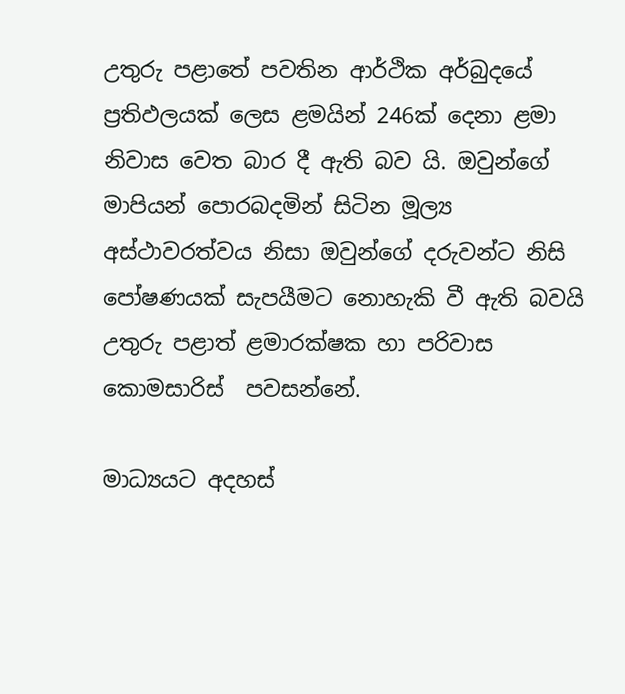උතුරු පළාතේ පවතින ආර්ථික අර්බුදයේ ප්‍රතිඵලයක් ලෙස ළමයින් 246ක් දෙනා ළමා නිවාස වෙත බාර දී ඇති බව යි. ඔවුන්ගේ මාපියන් පොරබදමින් සිටින මූල්‍ය අස්ථාවරත්වය නිසා ඔවුන්ගේ දරුවන්ට නිසි පෝෂණයක් සැපයීමට නොහැකි වී ඇති බවයි උතුරු පළාත් ළමාරක්ෂක හා පරිවාස කොමසාරිස්  පවසන්නේ.

මාධ්‍යයට අදහස්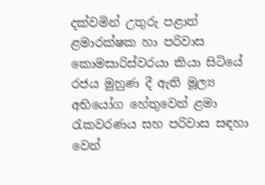දක්වමින් උතුරු පළාත් ළමාරක්ෂක හා පරිවාස කොමසාරිස්වරයා කියා සිටියේ රජය මුහුණ දී ඇති මූල්‍ය අභියෝග හේතුවෙන් ළමා රැකවරණය සහ පරිවාස සඳහා වෙන්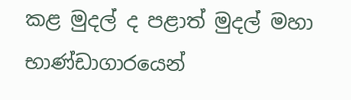කළ මුදල් ද පළාත් මුදල් මහා භාණ්ඩාගාරයෙන්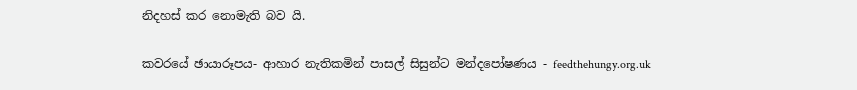නිදහස් කර නොමැති බව යි.

කවරයේ ඡායාරූපය- ආහාර නැතිකමින් පාසල් සිසුන්ට මන්දපෝෂණය - feedthehungy.org.uk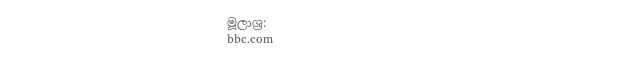මූලාශ්‍ර:
bbc.com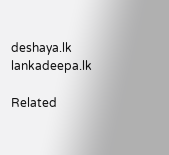deshaya.lk
lankadeepa.lk

Related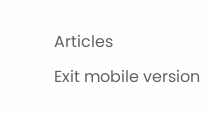Articles

Exit mobile version